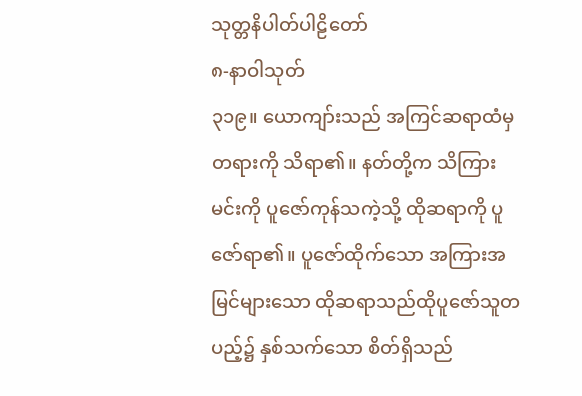သုတ္တနိပါတ်ပါဠိတော်
၈-နာဝါသုတ်
၃၁၉။ ယောကျာ်းသည် အကြင်ဆရာထံမှ တရားကို သိရာ၏။ နတ်တို့က သိကြားမင်းကို ပူဇော်ကုန်သကဲ့သို့ ထိုဆရာကို ပူဇော်ရာ၏။ ပူဇော်ထိုက်သော အကြားအမြင်များသော ထိုဆရာသည်ထိုပူဇော်သူတပည့်၌ နှစ်သက်သော စိတ်ရှိသည်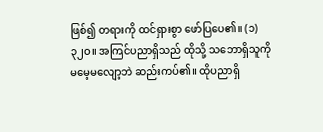ဖြစ်၍ တရားကို ထင်ရှားစွာ ဖော်ပြပေ၏။ (၁)
၃၂ဝ။ အကြင်ပညာရှိသည် ထိုသို့ သဘောရှိသူကို မမေ့မလျော့ဘဲ ဆည်းကပ်၏။ ထိုပညာရှိ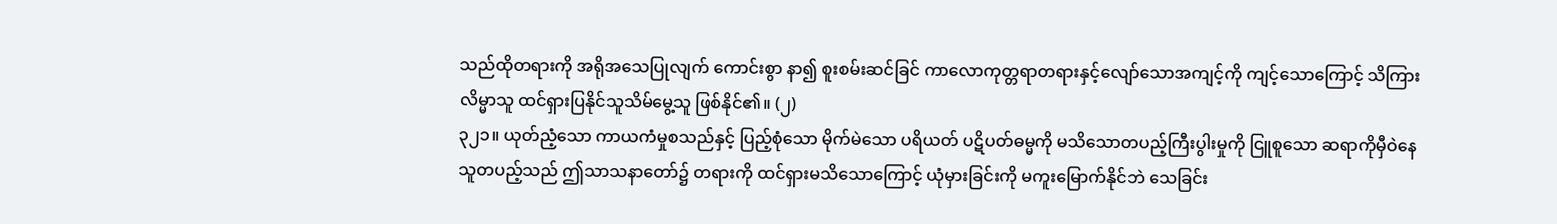သည်ထိုတရားကို အရိုအသေပြုလျက် ကောင်းစွာ နာ၍ စူးစမ်းဆင်ခြင် ကာလောကုတ္တရာတရားနှင့်လျော်သောအကျင့်ကို ကျင့်သောကြောင့် သိကြား လိမ္မာသူ ထင်ရှားပြနိုင်သူသိမ်မွေ့သူ ဖြစ်နိုင်၏။ (၂)
၃၂၁။ ယုတ်ညံ့သော ကာယကံမှုစသည်နှင့် ပြည့်စုံသော မိုက်မဲသော ပရိယတ် ပဋိပတ်ဓမ္မကို မသိသောတပည့်ကြီးပွါးမှုကို ငြူစူသော ဆရာကိုမှီဝဲနေသူတပည့်သည် ဤသာသနာတော်၌ တရားကို ထင်ရှားမသိသောကြောင့် ယုံမှားခြင်းကို မကူးမြောက်နိုင်ဘဲ သေခြင်း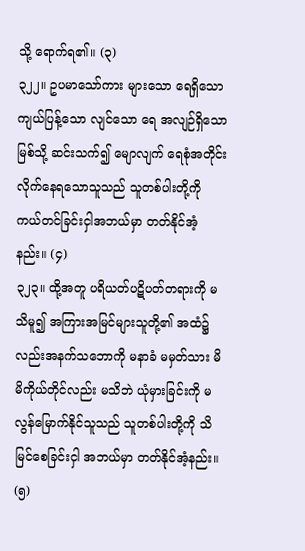သို့ ရောက်ရ၏။ (၃)
၃၂၂။ ဥပမာသော်ကား များသော ရေရှိသော ကျယ်ပြန့်သော လျင်သော ရေ အလျဉ်ရှိသော မြစ်သို့ ဆင်းသက်၍ မျောလျက် ရေစုံအတိုင်း လိုက်နေရသောသူသည် သူတစ်ပါးတို့ကို ကယ်တင်ခြင်းငှါအဘယ်မှာ တတ်နိုင်အံ့နည်း။ (၄)
၃၂၃။ ထို့အတူ ပရိယတ်ပဋိပတ်တရားကို မသိမူ၍ အကြားအမြင်များသူတို့၏ အထံ၌လည်းအနက်သဘောကို မနာခံ မမှတ်သား မိမိကိုယ်တိုင်လည်း မသိဘဲ ယုံမှားခြင်းကို မလွန်မြောက်နိုင်သူသည် သူတစ်ပါးတို့ကို သိမြင်စေခြင်းငှါ အဘယ်မှာ တတ်နိုင်အံ့နည်း။ (၅)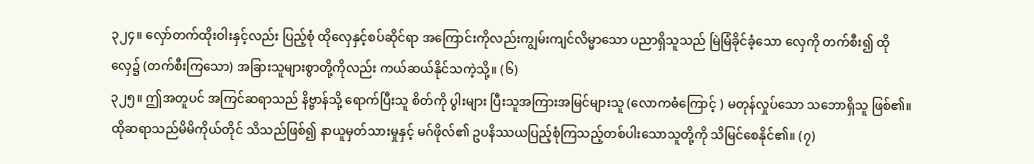၃၂၄။ လှော်တက်ထိုးဝါးနှင့်လည်း ပြည့်စုံ ထိုလှေနှင့်စပ်ဆိုင်ရာ အကြောင်းကိုလည်းကျွမ်းကျင်လိမ္မာသော ပညာရှိသူသည် မြဲမြံခိုင်ခံ့သော လှေကို တက်စီး၍ ထိုလှေ၌ (တက်စီးကြသော) အခြားသူများစွာတို့ကိုလည်း ကယ်ဆယ်နိုင်သကဲ့သို့။ (၆)
၃၂၅။ ဤအတူပင် အကြင်ဆရာသည် နိဗ္ဗာန်သို့ ရောက်ပြီးသူ စိတ်ကို ပွါးများ ပြီးသူအကြားအမြင်များသူ (လောကဓံကြောင့် ) မတုန်လှုပ်သော သဘောရှိသူ ဖြစ်၏။ ထိုဆရာသည်မိမိကိုယ်တိုင် သိသည်ဖြစ်၍ နာယူမှတ်သားမှုနှင့် မဂ်ဖိုလ်၏ ဥပနိဿယပြည့်စုံကြသည့်တစ်ပါးသောသူတို့ကို သိမြင်စေနိုင်၏။ (၇)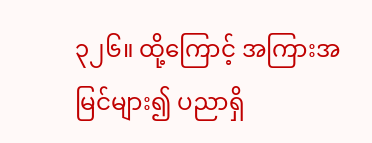၃၂၆။ ထို့ကြောင့် အကြားအမြင်များ၍ ပညာရှိ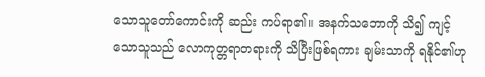သောသူတော်ကောင်းကို ဆည်း ကပ်ရာ၏။ အနက်သဘောကို သိ၍ ကျင့်သောသူသည် လောကုတ္တရာတရားကို သိပြီးဖြစ်ရကား ချမ်းသာကို ရနိုင်၏ဟု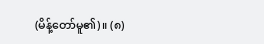(မိန့်တော်မူ၏)။ (၈)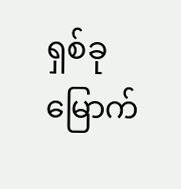ရှစ်ခုမြောက်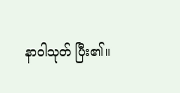နာဝါသုတ် ပြီး၏။